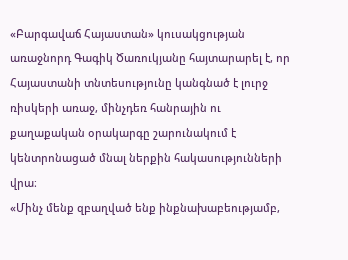«Բարգավաճ Հայաստան» կուսակցության առաջնորդ Գագիկ Ծառուկյանը հայտարարել է, որ Հայաստանի տնտեսությունը կանգնած է լուրջ ռիսկերի առաջ, մինչդեռ հանրային ու քաղաքական օրակարգը շարունակում է կենտրոնացած մնալ ներքին հակասությունների վրա։
«Մինչ մենք զբաղված ենք ինքնախաբեությամբ,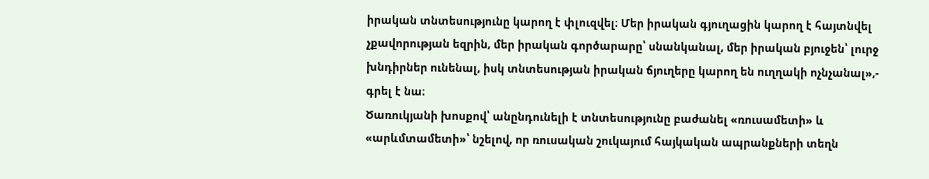իրական տնտեսությունը կարող է փլուզվել։ Մեր իրական գյուղացին կարող է հայտնվել չքավորության եզրին, մեր իրական գործարարը՝ սնանկանալ, մեր իրական բյուջեն՝ լուրջ խնդիրներ ունենալ, իսկ տնտեսության իրական ճյուղերը կարող են ուղղակի ոչնչանալ»,- գրել է նա։
Ծառուկյանի խոսքով՝ անընդունելի է տնտեսությունը բաժանել «ռուսամետի» և «արևմտամետի»՝ նշելով, որ ռուսական շուկայում հայկական ապրանքների տեղն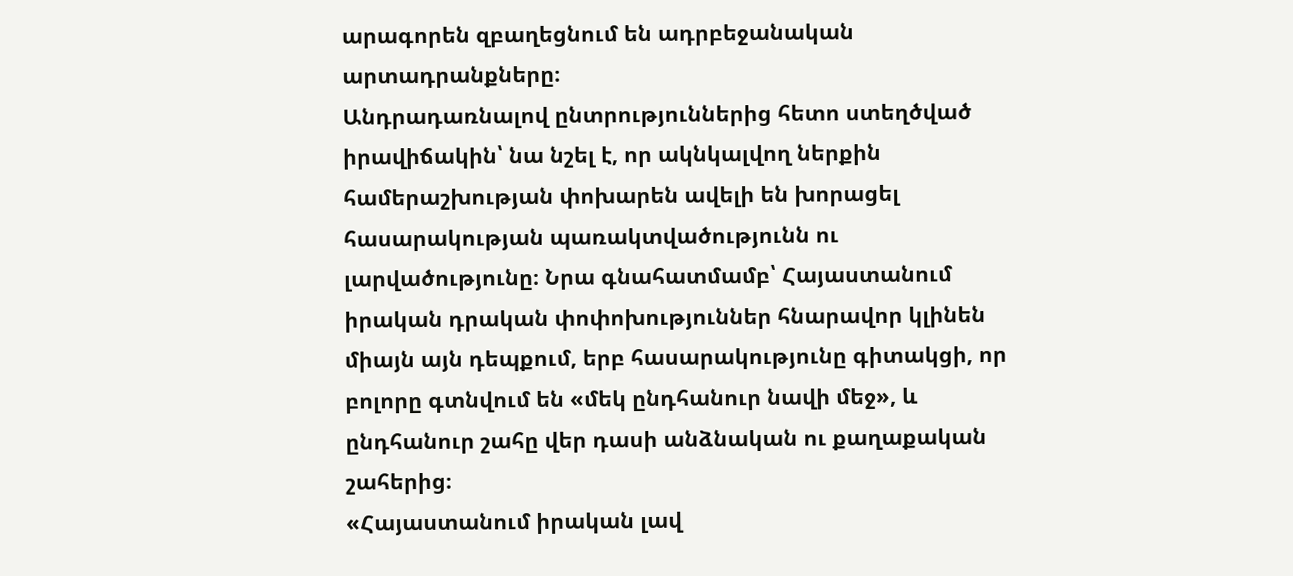արագորեն զբաղեցնում են ադրբեջանական արտադրանքները։
Անդրադառնալով ընտրություններից հետո ստեղծված իրավիճակին՝ նա նշել է, որ ակնկալվող ներքին համերաշխության փոխարեն ավելի են խորացել հասարակության պառակտվածությունն ու լարվածությունը։ Նրա գնահատմամբ՝ Հայաստանում իրական դրական փոփոխություններ հնարավոր կլինեն միայն այն դեպքում, երբ հասարակությունը գիտակցի, որ բոլորը գտնվում են «մեկ ընդհանուր նավի մեջ», և ընդհանուր շահը վեր դասի անձնական ու քաղաքական շահերից։
«Հայաստանում իրական լավ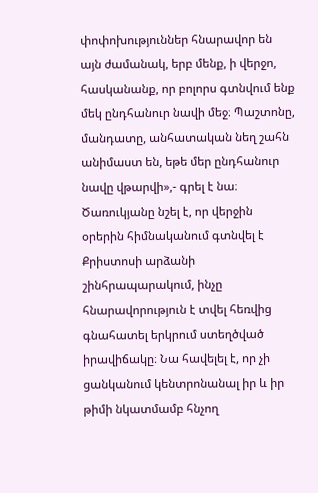փոփոխություններ հնարավոր են այն ժամանակ, երբ մենք, ի վերջո, հասկանանք, որ բոլորս գտնվում ենք մեկ ընդհանուր նավի մեջ։ Պաշտոնը, մանդատը, անհատական նեղ շահն անիմաստ են, եթե մեր ընդհանուր նավը վթարվի»,- գրել է նա։
Ծառուկյանը նշել է, որ վերջին օրերին հիմնականում գտնվել է Քրիստոսի արձանի շինհրապարակում, ինչը հնարավորություն է տվել հեռվից գնահատել երկրում ստեղծված իրավիճակը։ Նա հավելել է, որ չի ցանկանում կենտրոնանալ իր և իր թիմի նկատմամբ հնչող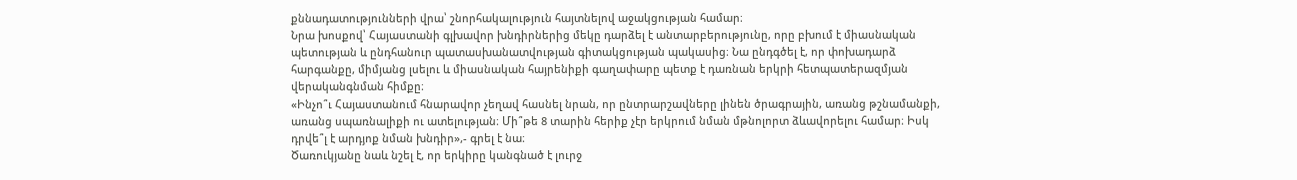քննադատությունների վրա՝ շնորհակալություն հայտնելով աջակցության համար։
Նրա խոսքով՝ Հայաստանի գլխավոր խնդիրներից մեկը դարձել է անտարբերությունը, որը բխում է միասնական պետության և ընդհանուր պատասխանատվության գիտակցության պակասից։ Նա ընդգծել է, որ փոխադարձ հարգանքը, միմյանց լսելու և միասնական հայրենիքի գաղափարը պետք է դառնան երկրի հետպատերազմյան վերականգնման հիմքը։
«Ինչո՞ւ Հայաստանում հնարավոր չեղավ հասնել նրան, որ ընտրարշավները լինեն ծրագրային, առանց թշնամանքի, առանց սպառնալիքի ու ատելության։ Մի՞թե 8 տարին հերիք չէր երկրում նման մթնոլորտ ձևավորելու համար։ Իսկ դրվե՞լ է արդյոք նման խնդիր»,- գրել է նա։
Ծառուկյանը նաև նշել է, որ երկիրը կանգնած է լուրջ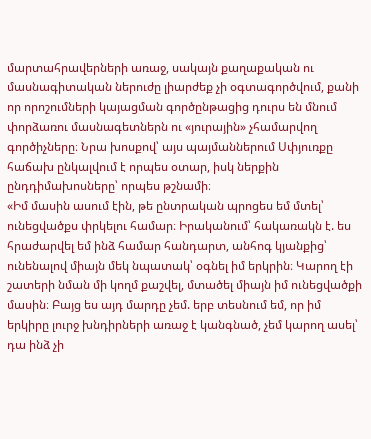մարտահրավերների առաջ, սակայն քաղաքական ու մասնագիտական ներուժը լիարժեք չի օգտագործվում, քանի որ որոշումների կայացման գործընթացից դուրս են մնում փորձառու մասնագետներն ու «յուրային» չհամարվող գործիչները։ Նրա խոսքով՝ այս պայմաններում Սփյուռքը հաճախ ընկալվում է որպես օտար, իսկ ներքին ընդդիմախոսները՝ որպես թշնամի։
«Իմ մասին ասում էին, թե ընտրական պրոցես եմ մտել՝ ունեցվածքս փրկելու համար։ Իրականում՝ հակառակն է. ես հրաժարվել եմ ինձ համար հանդարտ, անհոգ կյանքից՝ ունենալով միայն մեկ նպատակ՝ օգնել իմ երկրին։ Կարող էի շատերի նման մի կողմ քաշվել, մտածել միայն իմ ունեցվածքի մասին։ Բայց ես այդ մարդը չեմ. երբ տեսնում եմ, որ իմ երկիրը լուրջ խնդիրների առաջ է կանգնած, չեմ կարող ասել՝ դա ինձ չի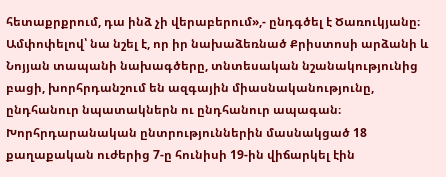հետաքրքրում, դա ինձ չի վերաբերում»,- ընդգծել է Ծառուկյանը։
Ամփոփելով՝ նա նշել է, որ իր նախաձեռնած Քրիստոսի արձանի և Նոյյան տապանի նախագծերը, տնտեսական նշանակությունից բացի, խորհրդանշում են ազգային միասնականությունը, ընդհանուր նպատակներն ու ընդհանուր ապագան։
Խորհրդարանական ընտրություններին մասնակցած 18 քաղաքական ուժերից 7-ը հունիսի 19-ին վիճարկել էին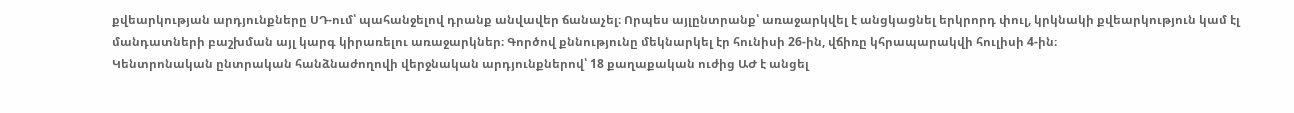քվեարկության արդյունքները ՍԴ-ում՝ պահանջելով դրանք անվավեր ճանաչել։ Որպես այլընտրանք՝ առաջարկվել է անցկացնել երկրորդ փուլ, կրկնակի քվեարկություն կամ էլ մանդատների բաշխման այլ կարգ կիրառելու առաջարկներ։ Գործով քննությունը մեկնարկել էր հունիսի 26-ին, վճիռը կհրապարակվի հուլիսի 4-ին։
Կենտրոնական ընտրական հանձնաժողովի վերջնական արդյունքներով՝ 18 քաղաքական ուժից ԱԺ է անցել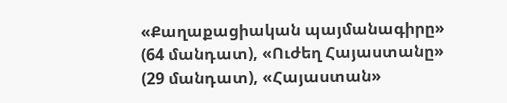«Քաղաքացիական պայմանագիրը» (64 մանդատ), «Ուժեղ Հայաստանը» (29 մանդատ), «Հայաստան»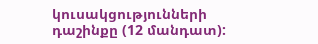կուսակցությունների դաշինքը (12 մանդատ):